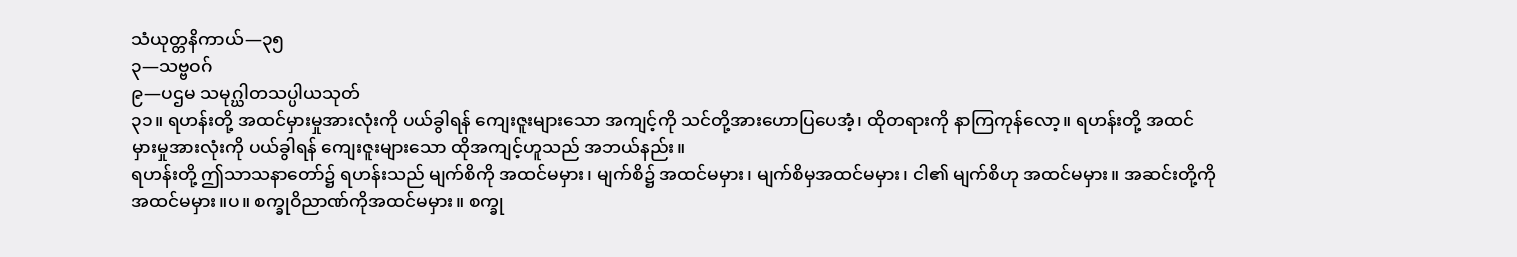သံယုတ္တနိကာယ်—၃၅
၃—သဗ္ဗဝဂ်
၉—ပဌမ သမုဂ္ဃါတသပ္ပါယသုတ်
၃၁။ ရဟန်းတို့ အထင်မှားမှုအားလုံးကို ပယ်ခွါရန် ကျေးဇူးများသော အကျင့်ကို သင်တို့အားဟောပြပေအံ့၊ ထိုတရားကို နာကြကုန်လော့။ ရဟန်းတို့ အထင်မှားမှုအားလုံးကို ပယ်ခွါရန် ကျေးဇူးများသော ထိုအကျင့်ဟူသည် အဘယ်နည်း။
ရဟန်းတို့ ဤသာသနာတော်၌ ရဟန်းသည် မျက်စိကို အထင်မမှား၊ မျက်စိ၌ အထင်မမှား၊ မျက်စိမှအထင်မမှား၊ ငါ၏ မျက်စိဟု အထင်မမှား။ အဆင်းတို့ကို အထင်မမှား။ပ။ စက္ခုဝိညာဏ်ကိုအထင်မမှား။ စက္ခု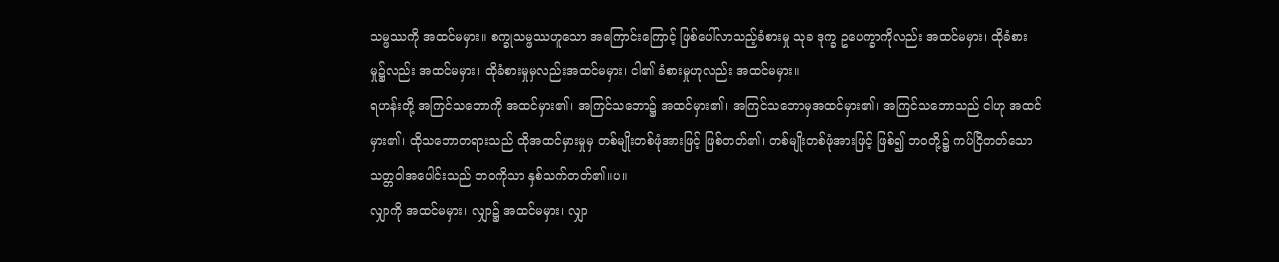သမ္ဖဿကို အထင်မမှား။ စက္ခုသမ္ဖဿဟူသော အကြောင်းကြောင့် ဖြစ်ပေါ်လာသည့်ခံစားမှု သုခ ဒုက္ခ ဥပေက္ခာကိုလည်း အထင်မမှား၊ ထိုခံစားမှု၌လည်း အထင်မမှား၊ ထိုခံစားမှုမှလည်းအထင်မမှား၊ ငါ၏ ခံစားမှုဟုလည်း အထင်မမှား။
ရဟန်းတို့ အကြင်သဘောကို အထင်မှား၏၊ အကြင်သဘော၌ အထင်မှား၏၊ အကြင်သဘောမှအထင်မှား၏၊ အကြင်သဘောသည် ငါဟု အထင်မှား၏၊ ထိုသဘောတရားသည် ထိုအထင်မှားမှုမှ တစ်မျိုးတစ်ဖုံအားဖြင့် ဖြစ်တတ်၏၊ တစ်မျိုးတစ်ဖုံအားဖြင့် ဖြစ်၍ ဘဝတို့၌ ကပ်ငြိတတ်သော သတ္တဝါအပေါင်းသည် ဘဝကိုသာ နှစ်သက်တတ်၏။ပ။
လျှာကို အထင်မမှား၊ လျှာ၌ အထင်မမှား၊ လျှာ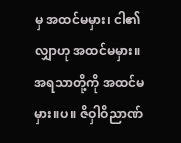မှ အထင်မမှား၊ ငါ၏ လျှာဟု အထင်မမှား။ အရသာတို့ကို အထင်မမှား။ပ။ ဇိဝှါဝိညာဏ်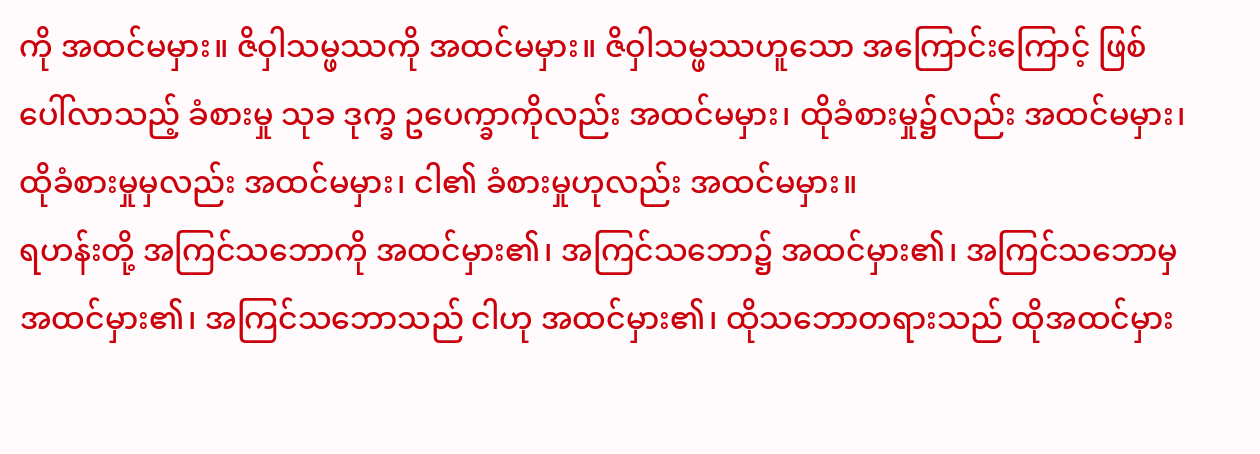ကို အထင်မမှား။ ဇိဝှါသမ္ဖဿကို အထင်မမှား။ ဇိဝှါသမ္ဖဿဟူသော အကြောင်းကြောင့် ဖြစ်ပေါ်လာသည့် ခံစားမှု သုခ ဒုက္ခ ဥပေက္ခာကိုလည်း အထင်မမှား၊ ထိုခံစားမှု၌လည်း အထင်မမှား၊ ထိုခံစားမှုမှလည်း အထင်မမှား၊ ငါ၏ ခံစားမှုဟုလည်း အထင်မမှား။
ရဟန်းတို့ အကြင်သဘောကို အထင်မှား၏၊ အကြင်သဘော၌ အထင်မှား၏၊ အကြင်သဘောမှအထင်မှား၏၊ အကြင်သဘောသည် ငါဟု အထင်မှား၏၊ ထိုသဘောတရားသည် ထိုအထင်မှား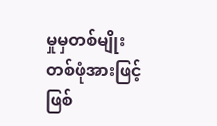မှုမှတစ်မျိုး တစ်ဖုံအားဖြင့် ဖြစ်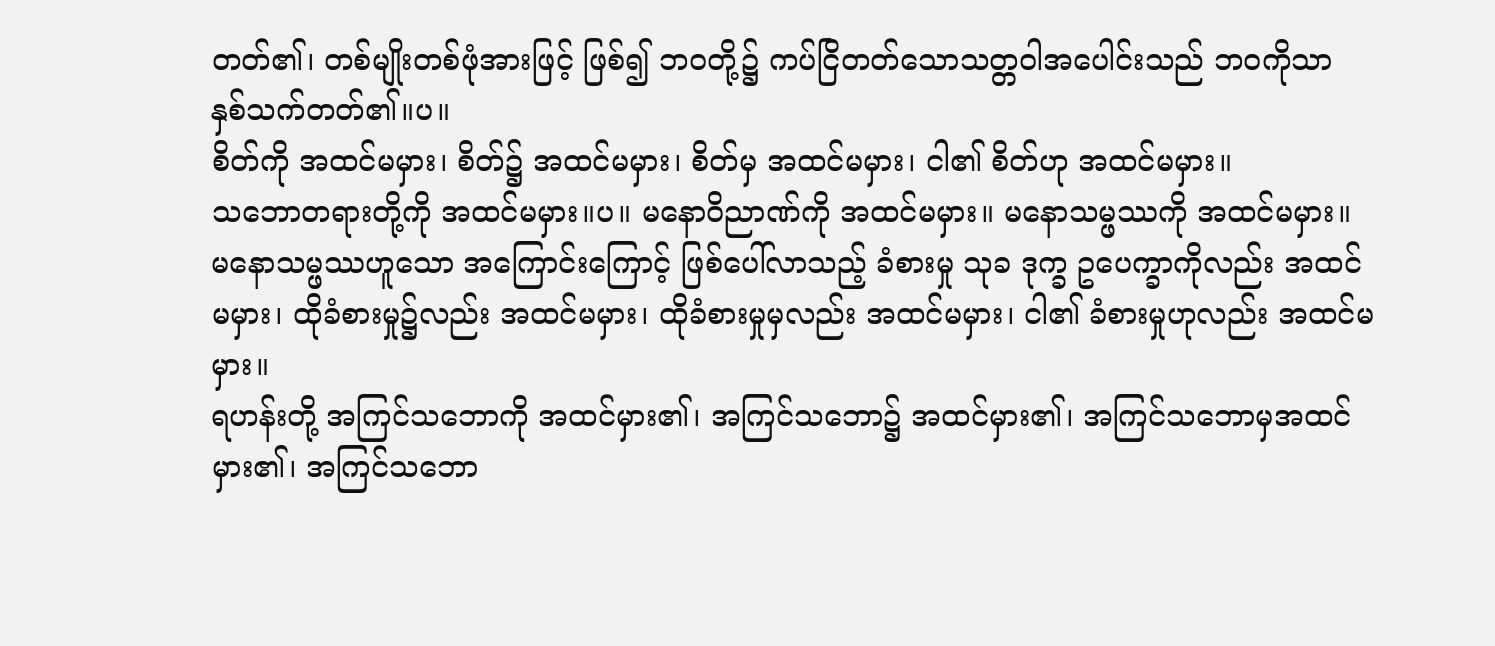တတ်၏၊ တစ်မျိုးတစ်ဖုံအားဖြင့် ဖြစ်၍ ဘဝတို့၌ ကပ်ငြိတတ်သောသတ္တဝါအပေါင်းသည် ဘဝကိုသာ နှစ်သက်တတ်၏။ပ။
စိတ်ကို အထင်မမှား၊ စိတ်၌ အထင်မမှား၊ စိတ်မှ အထင်မမှား၊ ငါ၏ စိတ်ဟု အထင်မမှား။
သဘောတရားတို့ကို အထင်မမှား။ပ။ မနောဝိညာဏ်ကို အထင်မမှား။ မနောသမ္ဖဿကို အထင်မမှား။ မနောသမ္ဖဿဟူသော အကြောင်းကြောင့် ဖြစ်ပေါ်လာသည့် ခံစားမှု သုခ ဒုက္ခ ဥပေက္ခာကိုလည်း အထင်မမှား၊ ထိုခံစားမှု၌လည်း အထင်မမှား၊ ထိုခံစားမှုမှလည်း အထင်မမှား၊ ငါ၏ ခံစားမှုဟုလည်း အထင်မမှား။
ရဟန်းတို့ အကြင်သဘောကို အထင်မှား၏၊ အကြင်သဘော၌ အထင်မှား၏၊ အကြင်သဘောမှအထင်မှား၏၊ အကြင်သဘော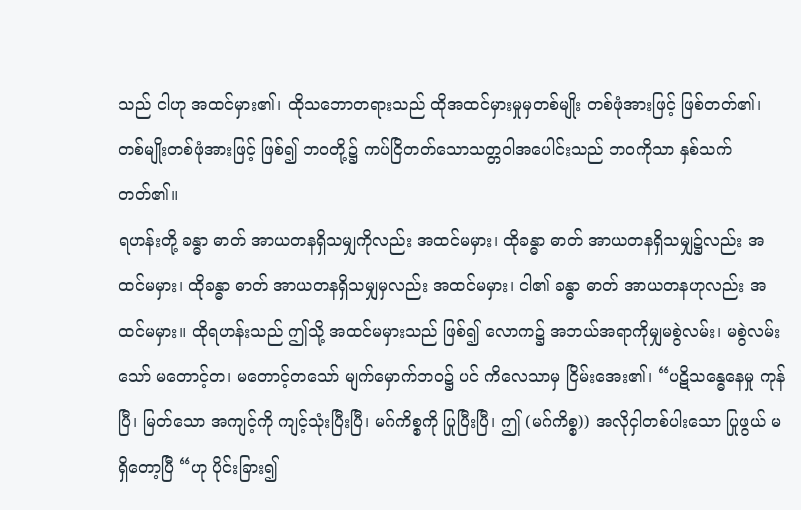သည် ငါဟု အထင်မှား၏၊ ထိုသဘောတရားသည် ထိုအထင်မှားမှုမှတစ်မျိုး တစ်ဖုံအားဖြင့် ဖြစ်တတ်၏၊ တစ်မျိုးတစ်ဖုံအားဖြင့် ဖြစ်၍ ဘဝတို့၌ ကပ်ငြိတတ်သောသတ္တဝါအပေါင်းသည် ဘဝကိုသာ နှစ်သက်တတ်၏။
ရဟန်းတို့ ခန္ဓာ ဓာတ် အာယတနရှိသမျှကိုလည်း အထင်မမှား၊ ထိုခန္ဓာ ဓာတ် အာယတနရှိသမျှ၌လည်း အထင်မမှား၊ ထိုခန္ဓာ ဓာတ် အာယတနရှိသမျှမှလည်း အထင်မမှား၊ ငါ၏ ခန္ဓာ ဓာတ် အာယတနဟုလည်း အထင်မမှား။ ထိုရဟန်းသည် ဤသို့ အထင်မမှားသည် ဖြစ်၍ လောက၌ အဘယ်အရာကိုမျှမစွဲလမ်း၊ မစွဲလမ်းသော် မတောင့်တ၊ မတောင့်တသော် မျက်မှောက်ဘဝ၌ ပင် ကိလေသာမှ ငြိမ်းအေး၏၊ “ပဋိသန္ဓေနေမှု ကုန်ပြီ၊ မြတ်သော အကျင့်ကို ကျင့်သုံးပြီးပြီ၊ မဂ်ကိစ္စကို ပြုပြီးပြီ၊ ဤ (မဂ်ကိစ္စ)) အလိုငှါတစ်ပါးသော ပြုဖွယ် မရှိတော့ပြီ “ဟု ပိုင်းခြား၍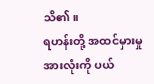သိ၏။
ရဟန်းတို့ အထင်မှားမှုအားလုံးကို ပယ်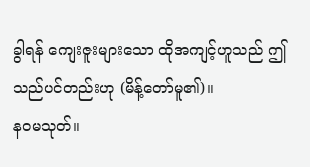ခွါရန် ကျေးဇူးများသော ထိုအကျင့်ဟူသည် ဤသည်ပင်တည်းဟု (မိန့်တော်မူ၏)။
နဝမသုတ်။